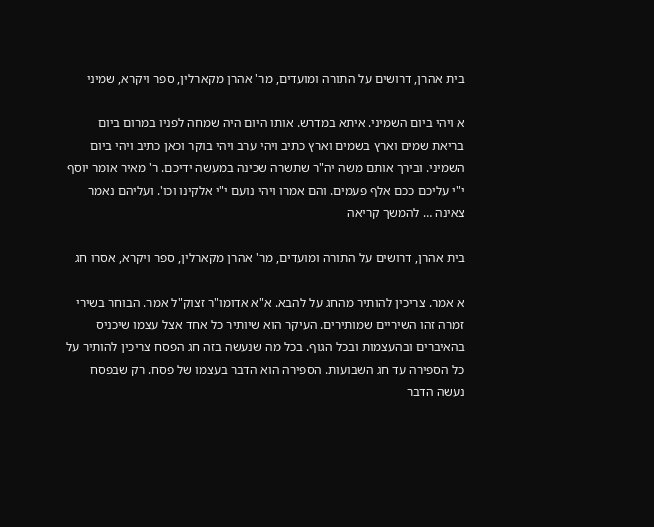בית אהרן, דרושים על התורה ומועדים, מר' אהרן מקארלין, ספר ויקרא, שמיני

א ויהי ביום השמיני. איתא במדרש. אותו היום היה שמחה לפניו במרום ביום בריאת שמים וארץ בשמים וארץ כתיב ויהי ערב ויהי בוקר וכאן כתיב ויהי ביום השמיני. ובירך אותם משה יה"ר שתשרה שכינה במעשה ידיכם. ר' מאיר אומר יוסף י"י עליכם ככם אלף פעמים. והם אמרו ויהי נועם י"י אלקינו וכו'. ועליהם נאמר צאינה … להמשך קריאה

בית אהרן, דרושים על התורה ומועדים, מר' אהרן מקארלין, ספר ויקרא, אסרו חג

א אמר. צריכין להותיר מהחג על להבא. א"א אדומו"ר זצוק"ל אמר. הבוחר בשירי זמרה זהו השיריים שמותירים. העיקר הוא שיותיר כל אחד אצל עצמו שיכניס בהאיברים ובהעצמות ובכל הגוף. בכל מה שנעשה בזה חג הפסח צריכין להותיר על כל הספירה עד חג השבועות. הספירה הוא הדבר בעצמו של פסח. רק שבפסח נעשה הדבר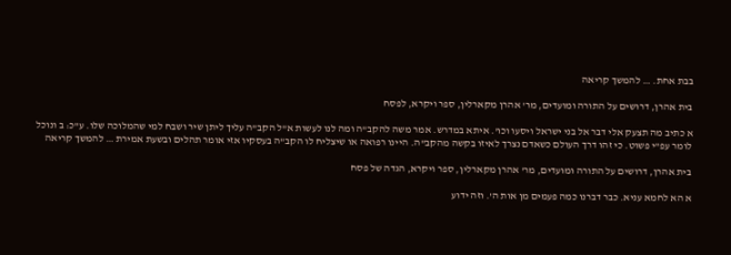בבת אחת. … להמשך קריאה

בית אהרן, דרושים על התורה ומועדים, מר' אהרן מקארלין, ספר ויקרא, לפסח

א כתיב מה תצעק אלי דבר אל בני ישראל ויסעו וכו'. איתא במדרש. אמר משה להקב"ה ומה לנו לעשות א"ל הקב"ה עליך ליתן שיר ושבח למי שהמלוכה שלו. ע"כ: ב ונוכל לומר עפ"י פשוט. כי זהו דרך העולם כשאדם נצרך לאיזו בקשה מהקב"ה. היינו רפואה או שיצליח לו הקב"ה בעסקיו אזי אומר תהלים ובשעת אמירת … להמשך קריאה

בית אהרן, דרושים על התורה ומועדים, מר' אהרן מקארלין, ספר ויקרא, הגדה של פסח

א הא לחמא עניא. כבר דברנו כמה פעמים מן אות ה'. וזה ידוע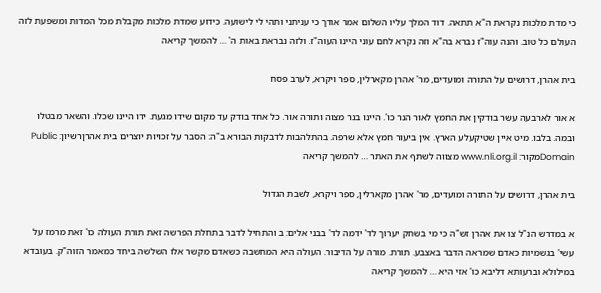כי מדת מלכות נקראת ה"א תתאה. דוד המלך עליו השלום אמר אודך כי עניתני ותהי לי לישועה. כידוע שמדת מלכות מקבלת מכל המדות ומשפעת לזה העולם כל טוב. והנה עוה"ז נברא בה"א וזה נקרא לחם עוני היינו העוה"ז. ולזה נבראת באות ה' … להמשך קריאה

בית אהרן, דרושים על התורה ומועדים, מר' אהרן מקארלין, ספר ויקרא, לערב פסח

א אור לארבעה עשר בודקין את החמץ לאור הנר כו'. היינו בנר מצוה ותורה אור. כל אחד בודק עד מקום שידו מגעת. ידו היינו שכלו. והשאר מבטלו ובמה. בלבו. מיט איין שטיקעלע הארץ. אין ביעור חמץ אלא שרפה. בהתלהבות לדבקות הבורא ב"ה: הסבר על זכויות יוצרים בית אהרןרשיון: Public Domainמקור: www.nli.org.il מצווה לשתף את האתר … להמשך קריאה

בית אהרן, דרושים על התורה ומועדים, מר' אהרן מקארלין, ספר ויקרא, לשבת הגדול

א במדרש הנ"ל צו את אהרן זש"ה כי מי בשחק יערוך לד' ידמה לד' בבני אלים: ב והתחיל לדבר בתחלת הפרשה זאת תורת העולה כו' זאת מרמז על עשי' בגשמיות כאדם שמראה הדבר באצבע. תורת. מורה על הדיבור. העולה היא המחשבה כשאדם מקשר אלו השלשה ביחד כמאמר הזוה"ק. בעובדא במילולא וברעותא דליבא כו' אזי היא … להמשך קריאה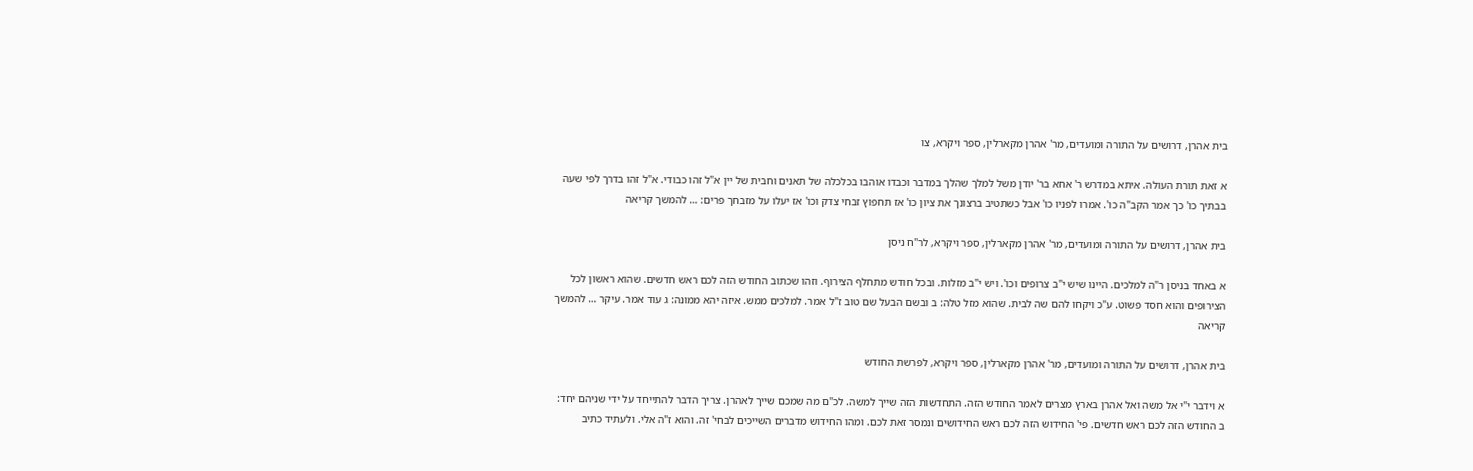בית אהרן, דרושים על התורה ומועדים, מר' אהרן מקארלין, ספר ויקרא, צו

א זאת תורת העולה. איתא במדרש ר' אחא בר' יודן משל למלך שהלך במדבר וכבדו אוהבו בכלכלה של תאנים וחבית של יין א"ל זהו כבודי. א"ל זהו בדרך לפי שעה בבתיך כו' כך אמר הקב"ה כו'. אמרו לפניו כו' אבל כשתטיב ברצונך את ציון כו' אז תחפוץ זבחי צדק וכו' אז יעלו על מזבחך פרים: … להמשך קריאה

בית אהרן, דרושים על התורה ומועדים, מר' אהרן מקארלין, ספר ויקרא, לר"ח ניסן

א באחד בניסן ר"ה למלכים. היינו שיש י"ב צרופים וכו'. ויש י"ב מזלות. ובכל חודש מתחלף הצירוף. וזהו שכתוב החודש הזה לכם ראש חדשים. שהוא ראשון לכל הצירופים והוא חסד פשוט. ע"כ ויקחו להם שה לבית. שהוא מזל טלה: ב ובשם הבעל שם טוב ז"ל אמר. למלכים ממש. איזה יהא ממונה: ג עוד אמר. עיקר … להמשך קריאה

בית אהרן, דרושים על התורה ומועדים, מר' אהרן מקארלין, ספר ויקרא, לפרשת החודש

א וידבר י"י אל משה ואל אהרן בארץ מצרים לאמר החודש הזה. התחדשות הזה שייך למשה. לכ"ם מה שמכם שייך לאהרן. צריך הדבר להתייחד על ידי שניהם יחד: ב החודש הזה לכם ראש חדשים. פי' החידוש הזה לכם ראש החידושים ונמסר זאת לכם. ומהו החידוש מדברים השייכים לבחי' זה. והוא ז"ה אלי. ולעתיד כתיב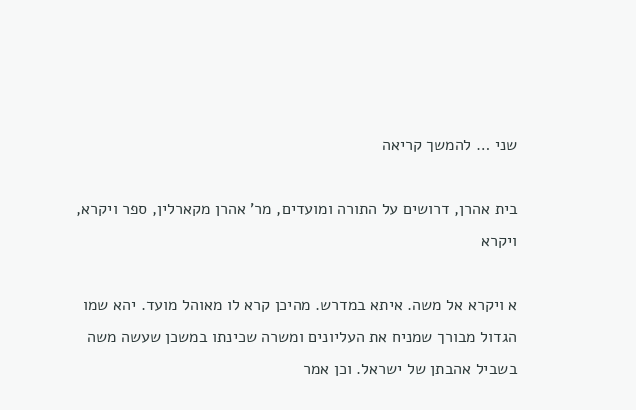שני … להמשך קריאה

בית אהרן, דרושים על התורה ומועדים, מר' אהרן מקארלין, ספר ויקרא, ויקרא

א ויקרא אל משה. איתא במדרש. מהיכן קרא לו מאוהל מועד. יהא שמו הגדול מבורך שמניח את העליונים ומשרה שכינתו במשכן שעשה משה בשביל אהבתן של ישראל. וכן אמר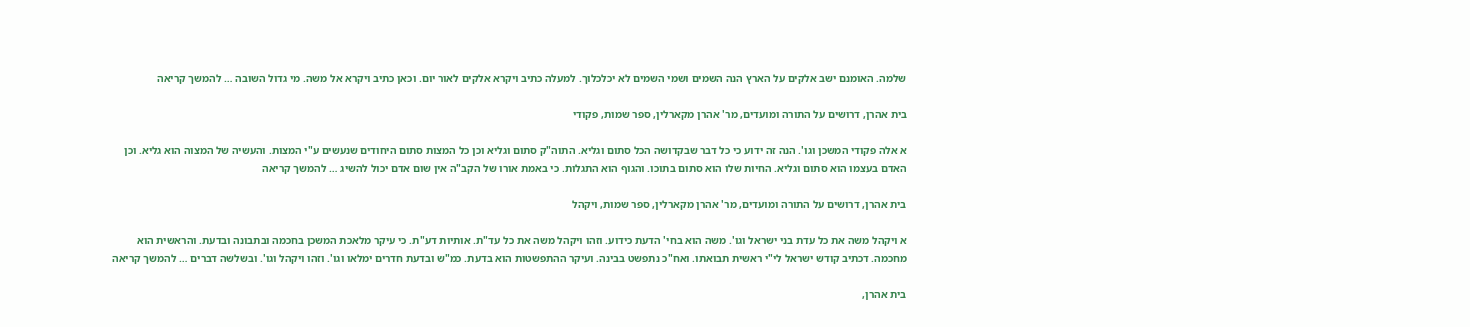שלמה. האומנם ישב אלקים על הארץ הנה השמים ושמי השמים לא יכלכלוך. למעלה כתיב ויקרא אלקים לאור יום. וכאן כתיב ויקרא אל משה. מי גדול השובה … להמשך קריאה

בית אהרן, דרושים על התורה ומועדים, מר' אהרן מקארלין, ספר שמות, פקודי

א אלה פקודי המשכן וגו'. הנה זה ידוע כי כל דבר שבקדושה הכל סתום וגליא. התוה"ק סתום וגליא וכן כל המצות סתום היחודים שנעשים ע"י המצות. והעשיה של המצוה הוא גליא. וכן האדם בעצמו הוא סתום וגליא. החיות שלו הוא סתום בתוכו. והגוף הוא התגלות. כי באמת אורו של הקב"ה אין שום אדם יכול להשיג … להמשך קריאה

בית אהרן, דרושים על התורה ומועדים, מר' אהרן מקארלין, ספר שמות, ויקהל

א ויקהל משה את כל עדת בני ישראל וגו'. משה הוא בחי' הדעת כידוע. וזהו ויקהל משה את כל עד"ת. אותיות דע"ת. כי עיקר מלאכת המשכן בחכמה ובתבונה ובדעת. והראשית הוא מחכמה. דכתיב קודש ישראל לי"י ראשית תבואתו. ואח"כ נתפשט בבינה. ועיקר ההתפשטות הוא בדעת. כמ"ש ובדעת חדרים ימלאו וגו'. וזהו ויקהל וגו'. ובשלשה דברים … להמשך קריאה

בית אהרן,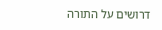דרושים על התורה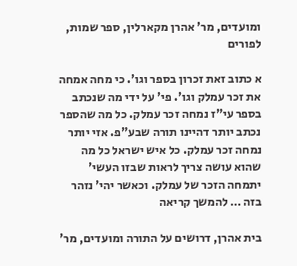ומועדים, מר' אהרן מקארלין, ספר שמות, לפורים

א כתוב זאת זכרון בספר וגו'. כי מחה אמחה את זכר עמלק וגו'. פי' על ידי מה שנכתב בספר עי"ז נמחה זכר עמלק. כל מה שהספר נכתב יותר דהיינו תורה שבע"פ. אזי יותר נמחה זכר עמלק. כל איש ישראל כל מה שהוא עושה צריך לראות שבזו העשי' יתמחה הזכר של עמלק. וכאשר יהי' נזהר בזה … להמשך קריאה

בית אהרן, דרושים על התורה ומועדים, מר'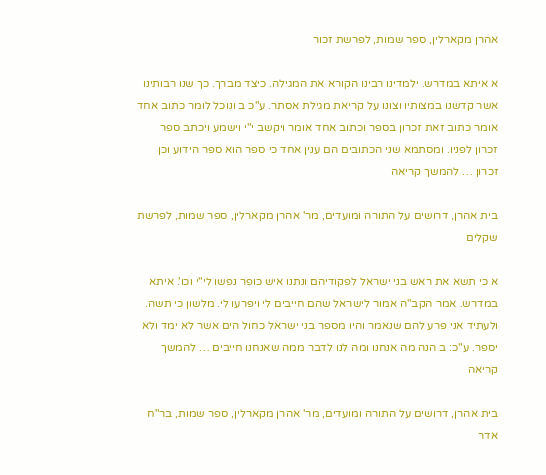אהרן מקארלין, ספר שמות, לפרשת זכור

א איתא במדרש. ילמדינו רבינו הקורא את המגילה. כיצד מברך. כך שנו רבותינו אשר קדשנו במצותיו וצונו על קריאת מגילת אסתר. ע"כ ב ונוכל לומר כתוב אחד אומר כתוב זאת זכרון בספר וכתוב אחד אומר ויקשב י"י וישמע ויכתב ספר זכרון לפניו. ומסתמא שני הכתובים הם ענין אחד כי ספר הוא ספר הידוע וכן זכרון … להמשך קריאה

בית אהרן, דרושים על התורה ומועדים, מר' אהרן מקארלין, ספר שמות, לפרשת שקלים

א כי תשא את ראש בני ישראל לפקודיהם ונתנו איש כופר נפשו לי"י וכו'. איתא במדרש. אמר הקב"ה אמור לישראל שהם חייבים לי ויפרעו לי. מלשון כי תשה. ולעתיד אני פרע להם שנאמר והיו מספר בני ישראל כחול הים אשר לא ימד ולא יספר. ע"כ: ב הנה מה אנחנו ומה לנו לדבר ממה שאנחנו חייבים … להמשך קריאה

בית אהרן, דרושים על התורה ומועדים, מר' אהרן מקארלין, ספר שמות, בר"ח אדר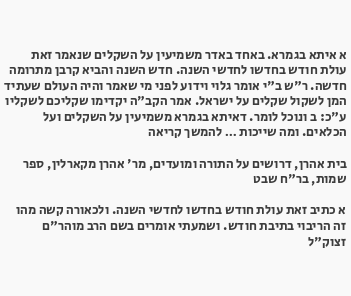א איתא בגמרא. באחד באדר משמיעין על השקלים שנאמר זאת עולת חודש בחדשו לחדשי השנה. חדש השנה והביא קרבן מתרומה חדשה. ר"ש ב"י אומר גלוי וידוע לפני מי שאמר והיה העולם שעתיד המן לשקול שקלים על ישראל. אמר הקב"ה יקדימו שקליכם לשקליו ע"כ: ב ונוכל לומר. דאיתא בגמרא משמיעין על השקלים ועל הכלאים. ומה שייכות … להמשך קריאה

בית אהרן, דרושים על התורה ומועדים, מר' אהרן מקארלין, ספר שמות, בר"ח שבט

א כתיב זאת עולת חודש בחדשו לחדשי השנה. ולכאורה קשה מהו זה הריבוי בתיבת חודש. ושמעתי אומרים בשם הרב מוהר"ם זצוק"ל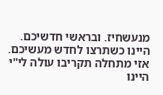מנעשחיז. ובראשי חדשיכם. היינו כשתרצו לחדש מעשיכם. אזי מתחלה תקריבו עולה לי"י היינו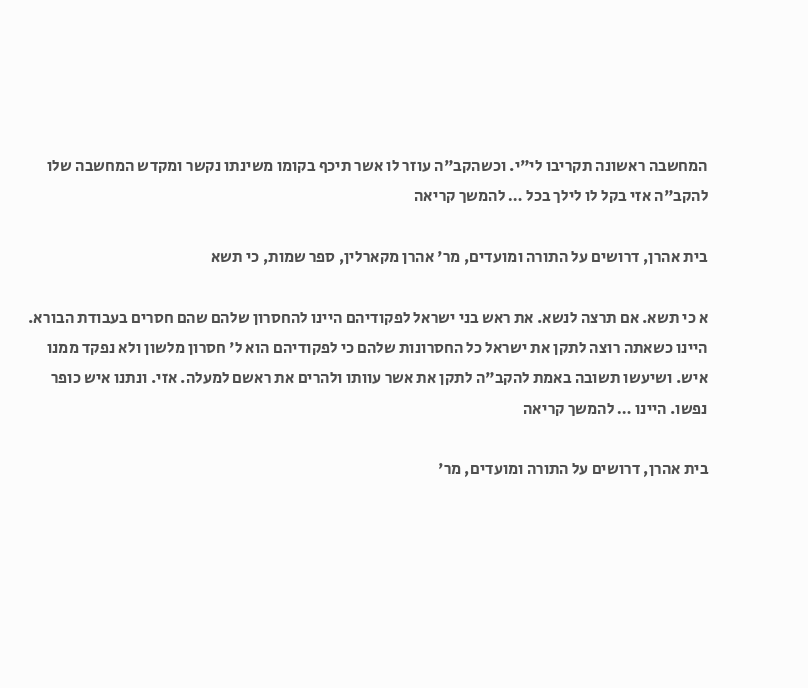המחשבה ראשונה תקריבו לי"י. וכשהקב"ה עוזר לו אשר תיכף בקומו משינתו נקשר ומקדש המחשבה שלו להקב"ה אזי בקל לו לילך בכל … להמשך קריאה

בית אהרן, דרושים על התורה ומועדים, מר' אהרן מקארלין, ספר שמות, כי תשא

א כי תשא. אם תרצה לנשא. את ראש בני ישראל לפקודיהם היינו להחסרון שלהם שהם חסרים בעבודת הבורא. היינו כשאתה רוצה לתקן את ישראל כל החסרונות שלהם כי לפקודיהם הוא ל' חסרון מלשון ולא נפקד ממנו איש. ושיעשו תשובה באמת להקב"ה לתקן את אשר עוותו ולהרים את ראשם למעלה. אזי. ונתנו איש כופר נפשו. היינו … להמשך קריאה

בית אהרן, דרושים על התורה ומועדים, מר'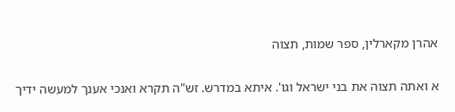אהרן מקארלין, ספר שמות, תצוה

א ואתה תצוה את בני ישראל וגו'. איתא במדרש. זש"ה תקרא ואנכי אענך למעשה ידיך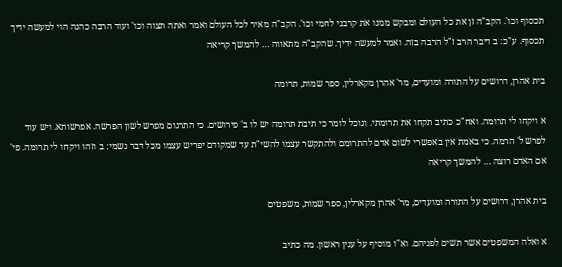תכסוף וכו'. הקב"ה זן את כל העולם ומבקש ממנו את קרבני לחמי וכו'. הקב"ה מאיר לכל העולם ואמר ואתה תצוה וכו' ועוד הרבה כהנה הוי למעשה ידיך תכסוף. ע"כ: ב דיבר הרב ז"ל הרבה בזה. ואמר למעשה ידיך. שהקב"ה מתאווה … להמשך קריאה

בית אהרן, דרושים על התורה ומועדים, מר' אהרן מקארלין, ספר שמות, תרומה

א ויקחו לי תרומה. ואח"כ כתיב תקחו את תרומתי. ונוכל לומר כי תיבת תרומה יש לו ב' פירושים. כי התרגום מפרש לשון הפרשה. אפרשותא. ויש עוד לפרש ל' הרמה. כי באמת אין באפשרי לשום אדם להתרומם ולהתקשר עצמו להשי"ת עד שמקודם יפריש עצמו מכל דבר גשמי: ב וזהו ויקחו לי תרומה. פי' אם האדם רוצה … להמשך קריאה

בית אהרן, דרושים על התורה ומועדים, מר' אהרן מקארלין, ספר שמות, משפטים

א ואלה המשפטים אשר תשים לפניהם. וא"ו מוסיף על ענין ראשון. מה כתיב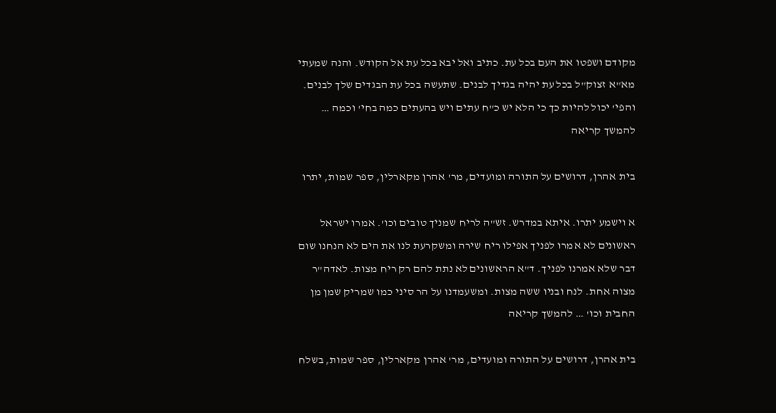מקודם ושפטו את העם בכל עת. כתיב ואל יבא בכל עת אל הקודש. והנה שמעתי מא"א זצוק"ל בכל עת יהיה בגדיך לבנים. שתעשה בכל עת הבגדים שלך לבנים. והפי' יכול להיות כך כי הלא יש כ"ח עתים ויש בהעתים כמה בחי' וכמה … להמשך קריאה

בית אהרן, דרושים על התורה ומועדים, מר' אהרן מקארלין, ספר שמות, יתרו

א וישמע יתרו. איתא במדרש. זש"ה לריח שמניך טובים וכו'. אמרו ישראל ראשונים לא אמרו לפניך אפילו ריח שירה ומשקרעת לנו את הים לא הנחנו שום דבר שלא אמרנו לפניך. ד"א הראשונים לא נתת להם רק ריח מצות. לאדה"ר מצוה אחת. לנח ובניו ששה מצות. ומשעמדנו על הר סיני כמו שמריק שמן מן החבית וכו' … להמשך קריאה

בית אהרן, דרושים על התורה ומועדים, מר' אהרן מקארלין, ספר שמות, בשלח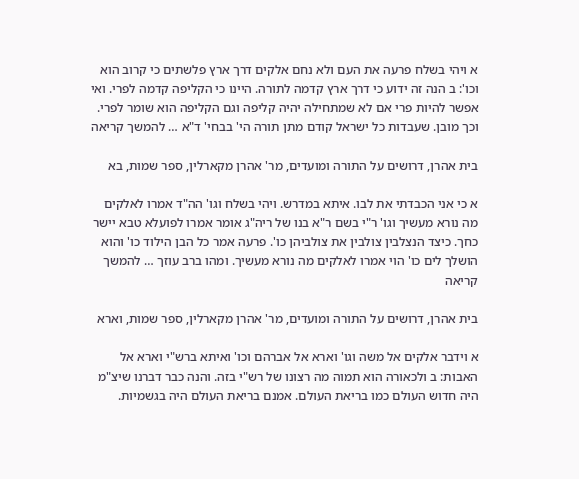א ויהי בשלח פרעה את העם ולא נחם אלקים דרך ארץ פלשתים כי קרוב הוא וכו': ב הנה זה ידוע כי דרך ארץ קדמה לתורה. היינו כי הקליפה קדמה לפרי. ואי אפשר להיות פרי אם לא שמתחילה יהיה קליפה וגם הקליפה הוא שומר לפרי. וכך מובן. שעבדות כל ישראל קודם מתן תורה הי' בבחי' ד"א … להמשך קריאה

בית אהרן, דרושים על התורה ומועדים, מר' אהרן מקארלין, ספר שמות, בא

א כי אני הכבדתי את לבו. איתא במדרש. ויהי בשלח וגו' הה"ד אמרו לאלקים מה נורא מעשיך וגו' ר"י בשם ר"א בנו של ריה"ג אומר אמרו לפועלא טבא יישר כחך. כיצד הנצלבין צולבין את צולביהן כו'. פרעה אמר כל הבן הילוד כו' והוא הושלך לים כו' הוי אמרו לאלקים מה נורא מעשיך. ומהו ברב עוזך … להמשך קריאה

בית אהרן, דרושים על התורה ומועדים, מר' אהרן מקארלין, ספר שמות, וארא

א וידבר אלקים אל משה וגו' וארא אל אברהם וכו' ואיתא ברש"י וארא אל האבות: ב ולכאורה הוא תמוה מה רצונו של רש"י בזה. והנה כבר דברנו שיצ"מ היה חדוש העולם כמו בריאת העולם. אמנם בריאת העולם היה בגשמיות.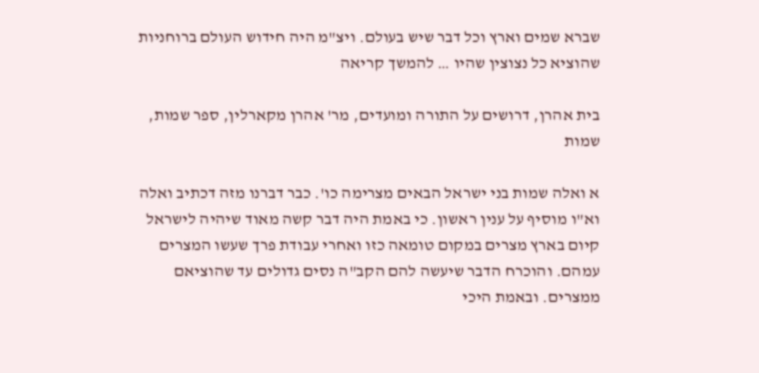שברא שמים וארץ וכל דבר שיש בעולם. ויצ"מ היה חידוש העולם ברוחניות שהוציא כל נצוצין שהיו … להמשך קריאה

בית אהרן, דרושים על התורה ומועדים, מר' אהרן מקארלין, ספר שמות, שמות

א ואלה שמות בני ישראל הבאים מצרימה כו'. כבר דברנו מזה דכתיב ואלה וא"ו מוסיף על ענין ראשון. כי באמת היה דבר קשה מאוד שיהיה לישראל קיום בארץ מצרים במקום טומאה כזו ואחרי עבודת פרך שעשו המצרים עמהם. והוכרח הדבר שיעשה להם הקב"ה נסים גדולים עד שהוציאם ממצרים. ובאמת היכי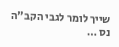שייך לומר לגבי הקב"ה נס …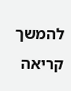להמשך קריאה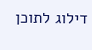דילוג לתוכן